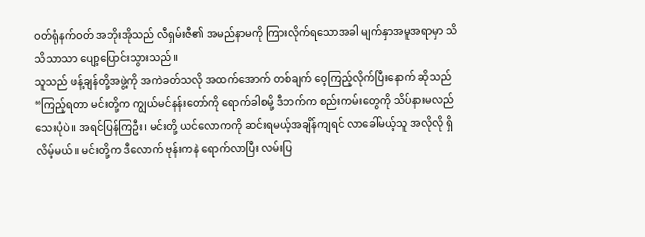ဝတ်ရုံနက်ဝတ် အဘိုးအိုသည် လီရှမ်းဇီ၏ အမည်နာမကို ကြားလိုက်ရသောအခါ မျက်နှာအမူအရာမှာ သိသိသာသာ ပျော့ပြောင်းသွားသည်။
သူသည် ဖန့်ချန်တို့အဖွဲ့ကို အကဲခတ်သလို အထက်အောက် တစ်ချက် ဝေ့ကြည့်လိုက်ပြီးနောက် ဆိုသည်
“ကြည့်ရတာ မင်းတို့က ကျွယ်မင်နန်းတော်ကို ရောက်ခါစမို့ ဒီဘက်က စည်းကမ်းတွေကို သိပ်နားမလည်သေးပုံပဲ။ အရင်ပြန်ကြဦး၊ မင်းတို့ ယင်လောကကို ဆင်းရမယ့်အချိန်ကျရင် လာခေါ်မယ့်သူ အလိုလို ရှိလိမ့်မယ်။ မင်းတို့က ဒီလောက် ဗုန်းကနဲ ရောက်လာပြီး လမ်းပြ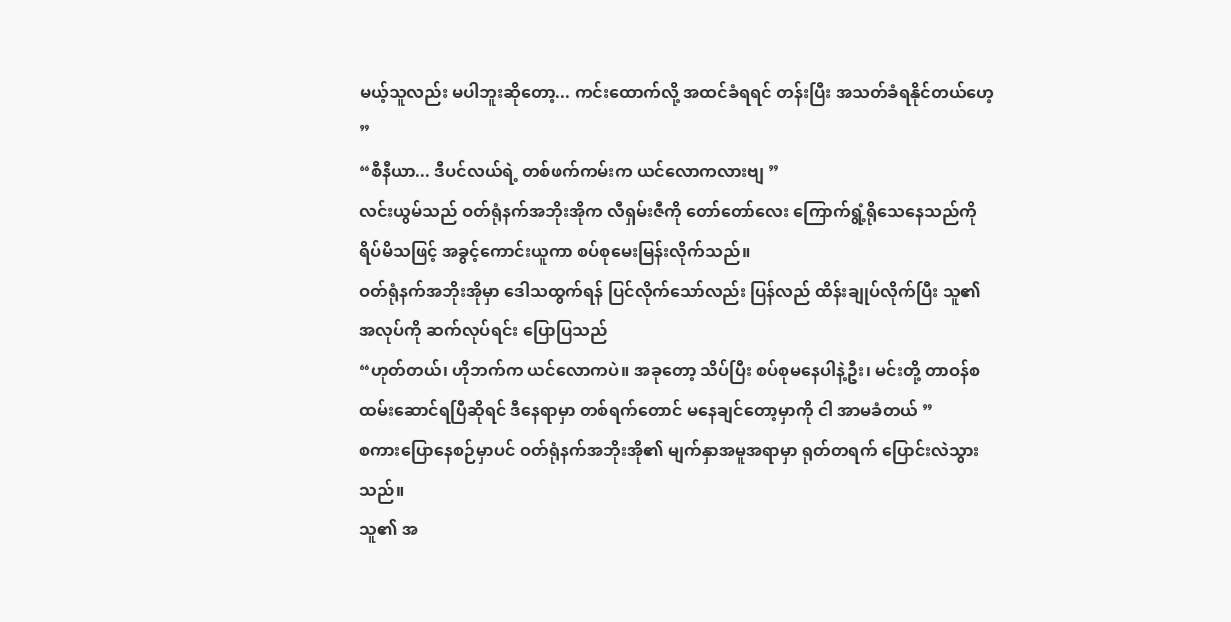မယ့်သူလည်း မပါဘူးဆိုတော့... ကင်းထောက်လို့ အထင်ခံရရင် တန်းပြီး အသတ်ခံရနိုင်တယ်ဟေ့ ”
“စီနီယာ... ဒီပင်လယ်ရဲ့ တစ်ဖက်ကမ်းက ယင်လောကလားဗျ ”
လင်းယွမ်သည် ဝတ်ရုံနက်အဘိုးအိုက လီရှမ်းဇီကို တော်တော်လေး ကြောက်ရွံ့ရိုသေနေသည်ကို ရိပ်မိသဖြင့် အခွင့်ကောင်းယူကာ စပ်စုမေးမြန်းလိုက်သည်။
ဝတ်ရုံနက်အဘိုးအိုမှာ ဒေါသထွက်ရန် ပြင်လိုက်သော်လည်း ပြန်လည် ထိန်းချုပ်လိုက်ပြီး သူ၏အလုပ်ကို ဆက်လုပ်ရင်း ပြောပြသည်
“ဟုတ်တယ်၊ ဟိုဘက်က ယင်လောကပဲ။ အခုတော့ သိပ်ပြီး စပ်စုမနေပါနဲ့ဦး၊ မင်းတို့ တာဝန်စထမ်းဆောင်ရပြီဆိုရင် ဒီနေရာမှာ တစ်ရက်တောင် မနေချင်တော့မှာကို ငါ အာမခံတယ် ”
စကားပြောနေစဉ်မှာပင် ဝတ်ရုံနက်အဘိုးအို၏ မျက်နှာအမူအရာမှာ ရုတ်တရက် ပြောင်းလဲသွားသည်။
သူ၏ အ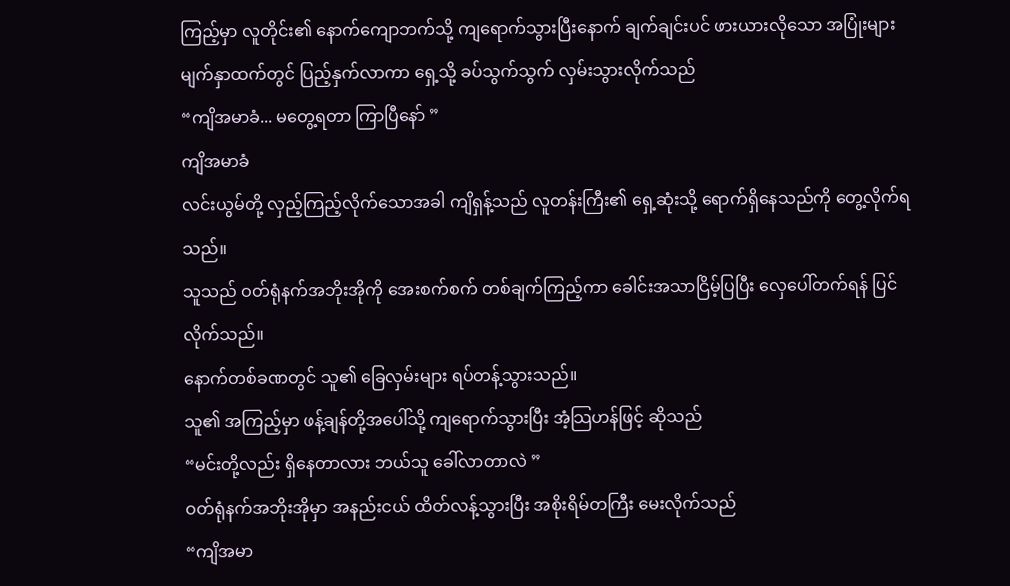ကြည့်မှာ လူတိုင်း၏ နောက်ကျောဘက်သို့ ကျရောက်သွားပြီးနောက် ချက်ချင်းပင် ဖားယားလိုသော အပြုံးများ မျက်နှာထက်တွင် ပြည့်နှက်လာကာ ရှေ့သို့ ခပ်သွက်သွက် လှမ်းသွားလိုက်သည်
“ကျိအမာခံ... မတွေ့ရတာ ကြာပြီနော် ”
ကျိအမာခံ
လင်းယွမ်တို့ လှည့်ကြည့်လိုက်သောအခါ ကျိရှန့်သည် လူတန်းကြီး၏ ရှေ့ဆုံးသို့ ရောက်ရှိနေသည်ကို တွေ့လိုက်ရသည်။
သူသည် ဝတ်ရုံနက်အဘိုးအိုကို အေးစက်စက် တစ်ချက်ကြည့်ကာ ခေါင်းအသာငြိမ့်ပြပြီး လှေပေါ်တက်ရန် ပြင်လိုက်သည်။
နောက်တစ်ခဏတွင် သူ၏ ခြေလှမ်းများ ရပ်တန့်သွားသည်။
သူ၏ အကြည့်မှာ ဖန့်ချန်တို့အပေါ်သို့ ကျရောက်သွားပြီး အံ့သြဟန်ဖြင့် ဆိုသည်
“မင်းတို့လည်း ရှိနေတာလား ဘယ်သူ ခေါ်လာတာလဲ ”
ဝတ်ရုံနက်အဘိုးအိုမှာ အနည်းငယ် ထိတ်လန့်သွားပြီး အစိုးရိမ်တကြီး မေးလိုက်သည်
“ကျိအမာ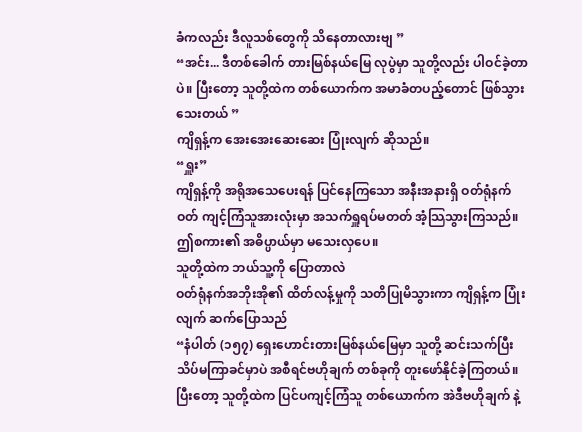ခံကလည်း ဒီလူသစ်တွေကို သိနေတာလားဗျ ”
“အင်း... ဒီတစ်ခေါက် တားမြစ်နယ်မြေ လုပွဲမှာ သူတို့လည်း ပါဝင်ခဲ့တာပဲ။ ပြီးတော့ သူတို့ထဲက တစ်ယောက်က အမာခံတပည့်တောင် ဖြစ်သွားသေးတယ် ”
ကျိရှန့်က အေးအေးဆေးဆေး ပြုံးလျက် ဆိုသည်။
“ရှူး”
ကျိရှန့်ကို အရိုအသေပေးရန် ပြင်နေကြသော အနီးအနားရှိ ဝတ်ရုံနက်ဝတ် ကျင့်ကြံသူအားလုံးမှာ အသက်ရှူရပ်မတတ် အံ့သြသွားကြသည်။
ဤစကား၏ အဓိပ္ပာယ်မှာ မသေးလှပေ။
သူတို့ထဲက ဘယ်သူ့ကို ပြောတာလဲ
ဝတ်ရုံနက်အဘိုးအို၏ ထိတ်လန့်မှုကို သတိပြုမိသွားကာ ကျိရှန့်က ပြုံးလျက် ဆက်ပြောသည်
“နံပါတ် (၁၅၇) ရှေးဟောင်းတားမြစ်နယ်မြေမှာ သူတို့ ဆင်းသက်ပြီး သိပ်မကြာခင်မှာပဲ အစီရင်ဗဟိုချက် တစ်ခုကို တူးဖော်နိုင်ခဲ့ကြတယ်။ ပြီးတော့ သူတို့ထဲက ပြင်ပကျင့်ကြံသူ တစ်ယောက်က အဲဒီဗဟိုချက် နဲ့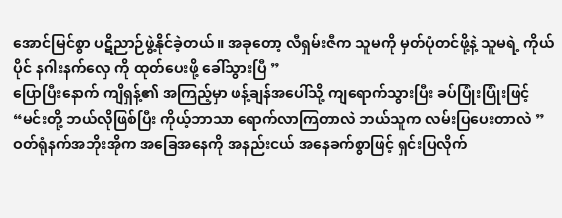အောင်မြင်စွာ ပဋိညာဉ်ဖွဲ့နိုင်ခဲ့တယ်။ အခုတော့ လီရှမ်းဇီက သူမကို မှတ်ပုံတင်ဖို့နဲ့ သူမရဲ့ ကိုယ်ပိုင် နဂါးနက်လှေ ကို ထုတ်ပေးဖို့ ခေါ်သွားပြီ ”
ပြောပြီးနောက် ကျိရှန့်၏ အကြည့်မှာ ဖန့်ချန်အပေါ်သို့ ကျရောက်သွားပြီး ခပ်ပြုံးပြုံးဖြင့်
“မင်းတို့ ဘယ်လိုဖြစ်ပြီး ကိုယ့်ဘာသာ ရောက်လာကြတာလဲ ဘယ်သူက လမ်းပြပေးတာလဲ ”
ဝတ်ရုံနက်အဘိုးအိုက အခြေအနေကို အနည်းငယ် အနေခက်စွာဖြင့် ရှင်းပြလိုက်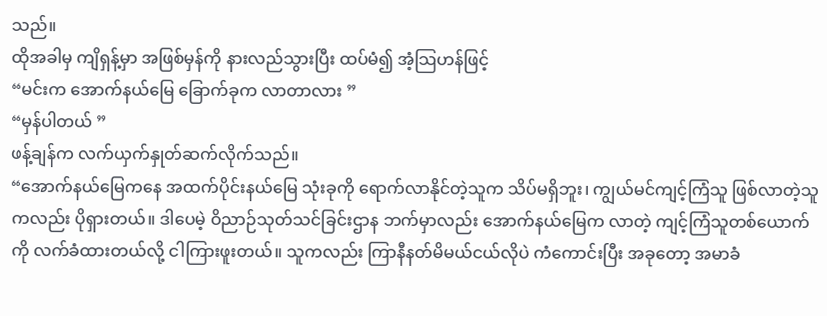သည်။
ထိုအခါမှ ကျိရှန့်မှာ အဖြစ်မှန်ကို နားလည်သွားပြီး ထပ်မံ၍ အံ့သြဟန်ဖြင့်
“မင်းက အောက်နယ်မြေ ခြောက်ခုက လာတာလား ”
“မှန်ပါတယ် ”
ဖန့်ချန်က လက်ယှက်နှုတ်ဆက်လိုက်သည်။
“အောက်နယ်မြေကနေ အထက်ပိုင်းနယ်မြေ သုံးခုကို ရောက်လာနိုင်တဲ့သူက သိပ်မရှိဘူး၊ ကျွယ်မင်ကျင့်ကြံသူ ဖြစ်လာတဲ့သူကလည်း ပိုရှားတယ်။ ဒါပေမဲ့ ဝိညာဉ်သုတ်သင်ခြင်းဌာန ဘက်မှာလည်း အောက်နယ်မြေက လာတဲ့ ကျင့်ကြံသူတစ်ယောက်ကို လက်ခံထားတယ်လို့ ငါကြားဖူးတယ်။ သူကလည်း ကြာနီနတ်မိမယ်ငယ်လိုပဲ ကံကောင်းပြီး အခုတော့ အမာခံ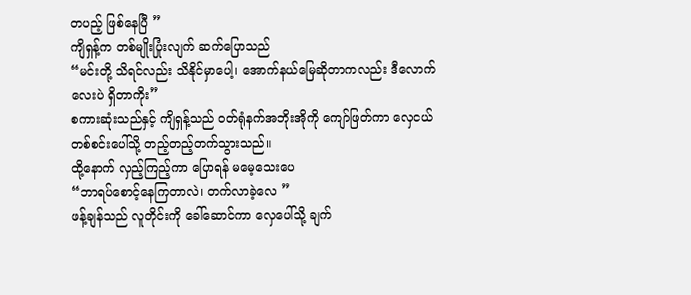တပည့် ဖြစ်နေပြီ ”
ကျိရှန့်က တစ်မျိုးပြုံးလျက် ဆက်ပြောသည်
“မင်းတို့ သိရင်လည်း သိနိုင်မှာပေါ့၊ အောက်နယ်မြေဆိုတာကလည်း ဒီလောက်လေးပဲ ရှိတာကိုး”
စကားဆုံးသည်နှင့် ကျိရှန့်သည် ဝတ်ရုံနက်အဘိုးအိုကို ကျော်ဖြတ်ကာ လှေငယ်တစ်စင်းပေါ်သို့ တည့်တည့်တက်သွားသည်။
ထို့နောက် လှည့်ကြည့်ကာ ပြောရန် မမေ့သေးပေ
“ဘာရပ်စောင့်နေကြတာလဲ၊ တက်လာခဲ့လေ ”
ဖန့်ချန်သည် လူတိုင်းကို ခေါ်ဆောင်ကာ လှေပေါ်သို့ ချက်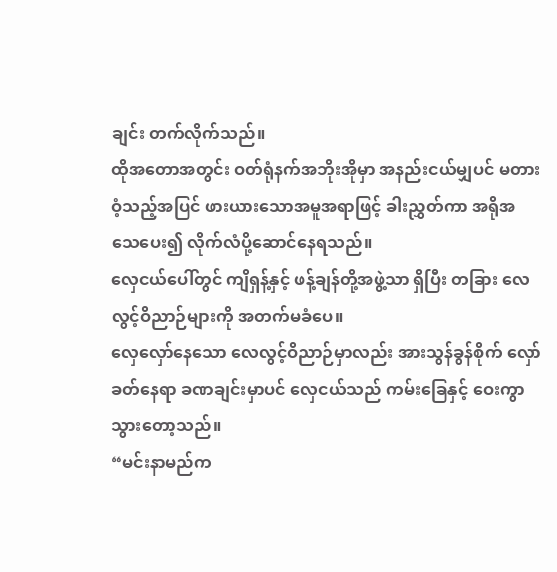ချင်း တက်လိုက်သည်။
ထိုအတောအတွင်း ဝတ်ရုံနက်အဘိုးအိုမှာ အနည်းငယ်မျှပင် မတားဝံ့သည့်အပြင် ဖားယားသောအမူအရာဖြင့် ခါးညွှတ်ကာ အရိုအသေပေး၍ လိုက်လံပို့ဆောင်နေရသည်။
လှေငယ်ပေါ်တွင် ကျိရှန့်နှင့် ဖန့်ချန်တို့အဖွဲ့သာ ရှိပြီး တခြား လေလွင့်ဝိညာဉ်များကို အတက်မခံပေ။
လှေလှော်နေသော လေလွင့်ဝိညာဉ်မှာလည်း အားသွန်ခွန်စိုက် လှော်ခတ်နေရာ ခဏချင်းမှာပင် လှေငယ်သည် ကမ်းခြေနှင့် ဝေးကွာသွားတော့သည်။
“မင်းနာမည်က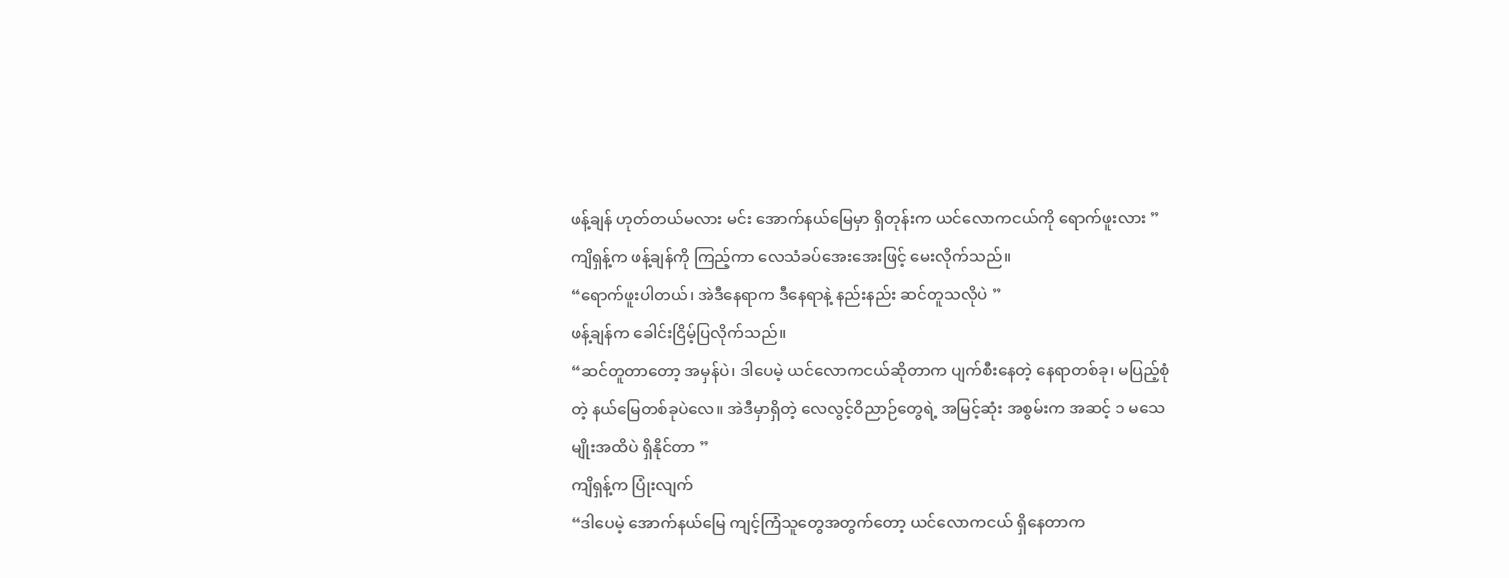ဖန့်ချန် ဟုတ်တယ်မလား မင်း အောက်နယ်မြေမှာ ရှိတုန်းက ယင်လောကငယ်ကို ရောက်ဖူးလား ”
ကျိရှန့်က ဖန့်ချန်ကို ကြည့်ကာ လေသံခပ်အေးအေးဖြင့် မေးလိုက်သည်။
“ရောက်ဖူးပါတယ်၊ အဲဒီနေရာက ဒီနေရာနဲ့ နည်းနည်း ဆင်တူသလိုပဲ ”
ဖန့်ချန်က ခေါင်းငြိမ့်ပြလိုက်သည်။
“ဆင်တူတာတော့ အမှန်ပဲ၊ ဒါပေမဲ့ ယင်လောကငယ်ဆိုတာက ပျက်စီးနေတဲ့ နေရာတစ်ခု၊ မပြည့်စုံတဲ့ နယ်မြေတစ်ခုပဲလေ။ အဲဒီမှာရှိတဲ့ လေလွင့်ဝိညာဉ်တွေရဲ့ အမြင့်ဆုံး အစွမ်းက အဆင့် ၁ မသေမျိုးအထိပဲ ရှိနိုင်တာ ”
ကျိရှန့်က ပြုံးလျက်
“ဒါပေမဲ့ အောက်နယ်မြေ ကျင့်ကြံသူတွေအတွက်တော့ ယင်လောကငယ် ရှိနေတာက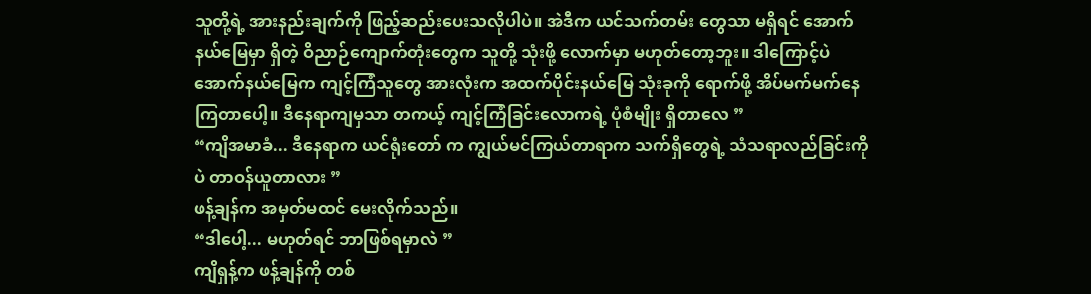သူတို့ရဲ့ အားနည်းချက်ကို ဖြည့်ဆည်းပေးသလိုပါပဲ။ အဲဒီက ယင်သက်တမ်း တွေသာ မရှိရင် အောက်နယ်မြေမှာ ရှိတဲ့ ဝိညာဉ်ကျောက်တုံးတွေက သူတို့ သုံးဖို့ လောက်မှာ မဟုတ်တော့ဘူး။ ဒါကြောင့်ပဲ အောက်နယ်မြေက ကျင့်ကြံသူတွေ အားလုံးက အထက်ပိုင်းနယ်မြေ သုံးခုကို ရောက်ဖို့ အိပ်မက်မက်နေကြတာပေါ့။ ဒီနေရာကျမှသာ တကယ့် ကျင့်ကြံခြင်းလောကရဲ့ ပုံစံမျိုး ရှိတာလေ ”
“ကျိအမာခံ... ဒီနေရာက ယင်ရုံးတော် က ကျွယ်မင်ကြယ်တာရာက သက်ရှိတွေရဲ့ သံသရာလည်ခြင်းကိုပဲ တာဝန်ယူတာလား ”
ဖန့်ချန်က အမှတ်မထင် မေးလိုက်သည်။
“ဒါပေါ့... မဟုတ်ရင် ဘာဖြစ်ရမှာလဲ ”
ကျိရှန့်က ဖန့်ချန်ကို တစ်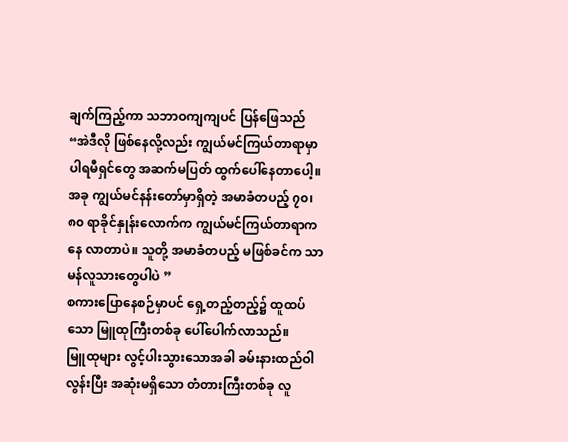ချက်ကြည့်ကာ သဘာဝကျကျပင် ပြန်ဖြေသည်
“အဲဒီလို ဖြစ်နေလို့လည်း ကျွယ်မင်ကြယ်တာရာမှာ ပါရမီရှင်တွေ အဆက်မပြတ် ထွက်ပေါ်နေတာပေါ့။ အခု ကျွယ်မင်နန်းတော်မှာရှိတဲ့ အမာခံတပည့် ၇၀၊ ၈၀ ရာခိုင်နှုန်းလောက်က ကျွယ်မင်ကြယ်တာရာကနေ လာတာပဲ။ သူတို့ အမာခံတပည့် မဖြစ်ခင်က သာမန်လူသားတွေပါပဲ ”
စကားပြောနေစဉ်မှာပင် ရှေ့တည့်တည့်၌ ထူထပ်သော မြူထုကြီးတစ်ခု ပေါ်ပေါက်လာသည်။
မြူထုများ လွင့်ပါးသွားသောအခါ ခမ်းနားထည်ဝါလွန်းပြီး အဆုံးမရှိသော တံတားကြီးတစ်ခု လူ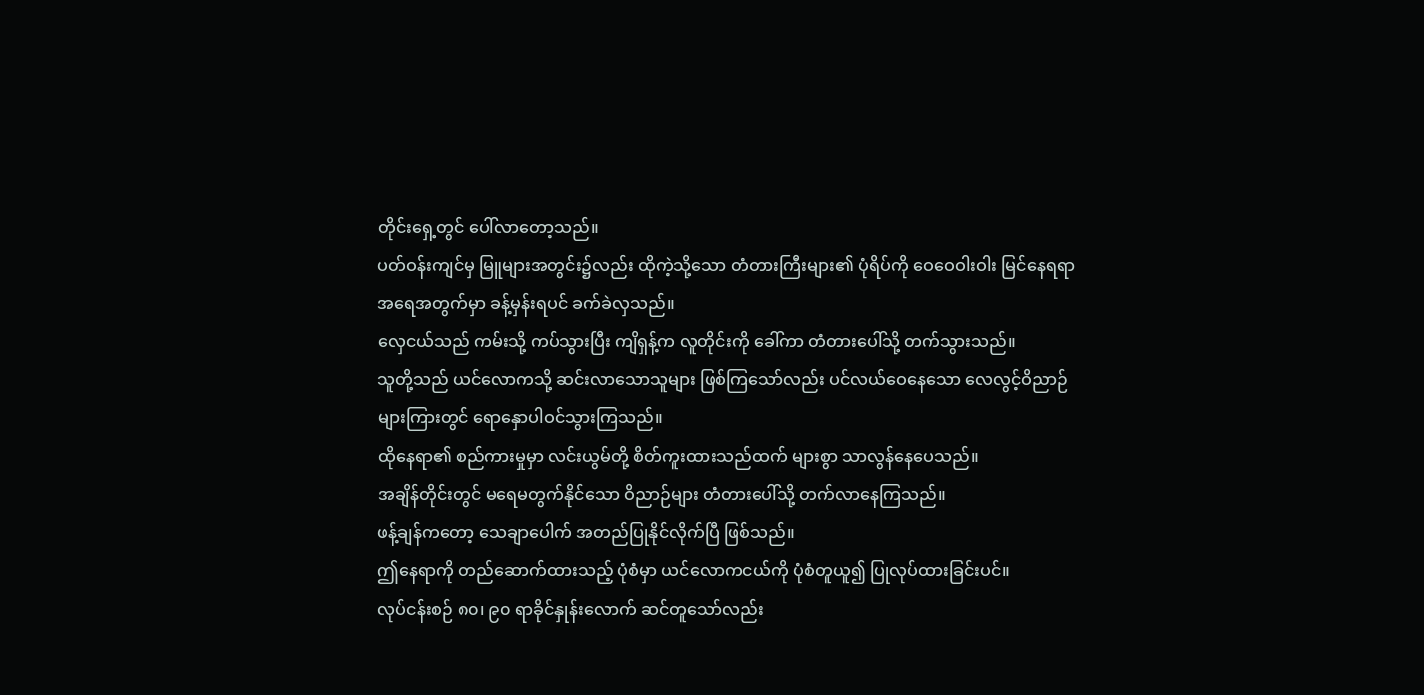တိုင်းရှေ့တွင် ပေါ်လာတော့သည်။
ပတ်ဝန်းကျင်မှ မြူများအတွင်း၌လည်း ထိုကဲ့သို့သော တံတားကြီးများ၏ ပုံရိပ်ကို ဝေဝေဝါးဝါး မြင်နေရရာ အရေအတွက်မှာ ခန့်မှန်းရပင် ခက်ခဲလှသည်။
လှေငယ်သည် ကမ်းသို့ ကပ်သွားပြီး ကျိရှန့်က လူတိုင်းကို ခေါ်ကာ တံတားပေါ်သို့ တက်သွားသည်။
သူတို့သည် ယင်လောကသို့ ဆင်းလာသောသူများ ဖြစ်ကြသော်လည်း ပင်လယ်ဝေနေသော လေလွင့်ဝိညာဉ်များကြားတွင် ရောနှောပါဝင်သွားကြသည်။
ထိုနေရာ၏ စည်ကားမှုမှာ လင်းယွမ်တို့ စိတ်ကူးထားသည်ထက် များစွာ သာလွန်နေပေသည်။
အချိန်တိုင်းတွင် မရေမတွက်နိုင်သော ဝိညာဉ်များ တံတားပေါ်သို့ တက်လာနေကြသည်။
ဖန့်ချန်ကတော့ သေချာပေါက် အတည်ပြုနိုင်လိုက်ပြီ ဖြစ်သည်။
ဤနေရာကို တည်ဆောက်ထားသည့် ပုံစံမှာ ယင်လောကငယ်ကို ပုံစံတူယူ၍ ပြုလုပ်ထားခြင်းပင်။
လုပ်ငန်းစဉ် ၈၀၊ ၉၀ ရာခိုင်နှုန်းလောက် ဆင်တူသော်လည်း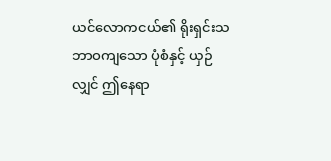ယင်လောကငယ်၏ ရိုးရှင်းသဘာဝကျသော ပုံစံနှင့် ယှဉ်လျှင် ဤနေရာ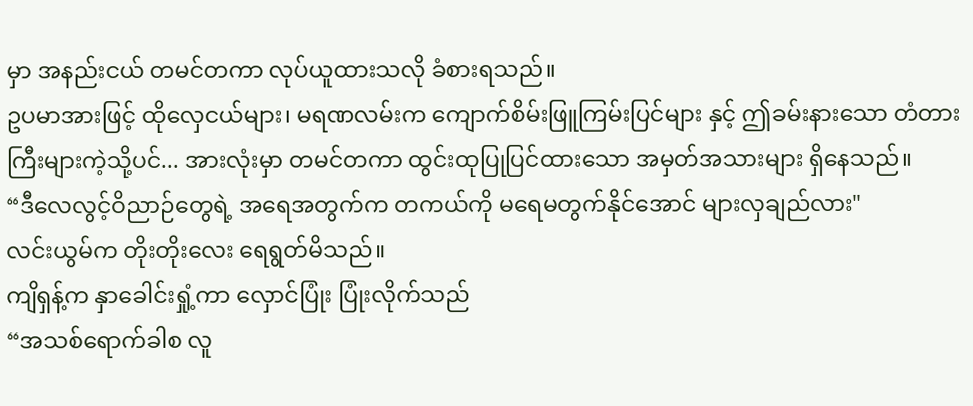မှာ အနည်းငယ် တမင်တကာ လုပ်ယူထားသလို ခံစားရသည်။
ဥပမာအားဖြင့် ထိုလှေငယ်များ၊ မရဏလမ်းက ကျောက်စိမ်းဖြူကြမ်းပြင်များ နှင့် ဤခမ်းနားသော တံတားကြီးများကဲ့သို့ပင်... အားလုံးမှာ တမင်တကာ ထွင်းထုပြုပြင်ထားသော အမှတ်အသားများ ရှိနေသည်။
“ဒီလေလွင့်ဝိညာဉ်တွေရဲ့ အရေအတွက်က တကယ်ကို မရေမတွက်နိုင်အောင် များလှချည်လား"
လင်းယွမ်က တိုးတိုးလေး ရေရွတ်မိသည်။
ကျိရှန့်က နှာခေါင်းရှုံ့ကာ လှောင်ပြုံး ပြုံးလိုက်သည်
“အသစ်ရောက်ခါစ လူ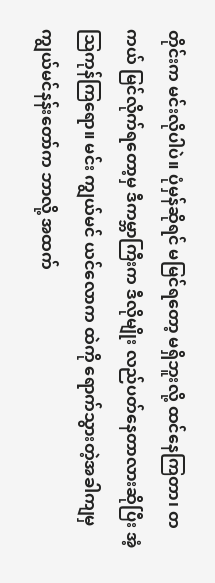တိုင်းက မင်းလိုပါပဲ။ ပုံမှန်ဆိုရင် မမြင်ရတော့ မရှိဘူးလို့ ထင်နေကြတာ၊ တကယ် မြင်လိုက်ရတော့မှ ဒီကမ္ဘာကြီးက ဒီလိုမျိုး လည်ပတ်နေတာလားဆိုပြီး အံ့သြကုန်ကြရော။ မင်း ကျွယ်မင် ယင်လောက ထဲကို ရောက်သွားတဲ့အခါကျမှ ကျွယ်မင်နန်းတော်က ဘာလို့ အထက်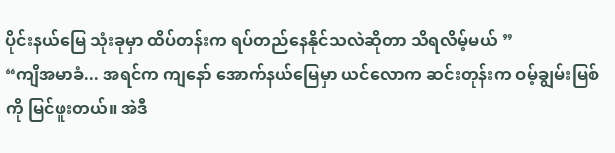ပိုင်းနယ်မြေ သုံးခုမှာ ထိပ်တန်းက ရပ်တည်နေနိုင်သလဲဆိုတာ သိရလိမ့်မယ် ”
“ကျိအမာခံ... အရင်က ကျနော် အောက်နယ်မြေမှာ ယင်လောက ဆင်းတုန်းက ဝမ့်ချွမ်းမြစ် ကို မြင်ဖူးတယ်။ အဲဒီ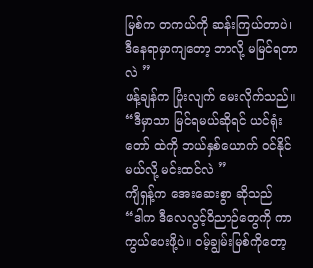မြစ်က တကယ်ကို ဆန်းကြယ်တာပဲ၊ ဒီနေရာမှာကျတော့ ဘာလို့ မမြင်ရတာလဲ ”
ဖန့်ချန်က ပြုံးလျက် မေးလိုက်သည်။
“ဒီမှာသာ မြင်ရမယ်ဆိုရင် ယင်ရုံးတော် ထဲကို ဘယ်နှစ်ယောက် ဝင်နိုင်မယ်လို့ မင်းထင်လဲ ”
ကျိရှန့်က အေးဆေးစွာ ဆိုသည်
“ဒါက ဒီလေလွင့်ဝိညာဉ်တွေကို ကာကွယ်ပေးဖို့ပဲ။ ဝမ့်ချွမ်းမြစ်ကိုတော့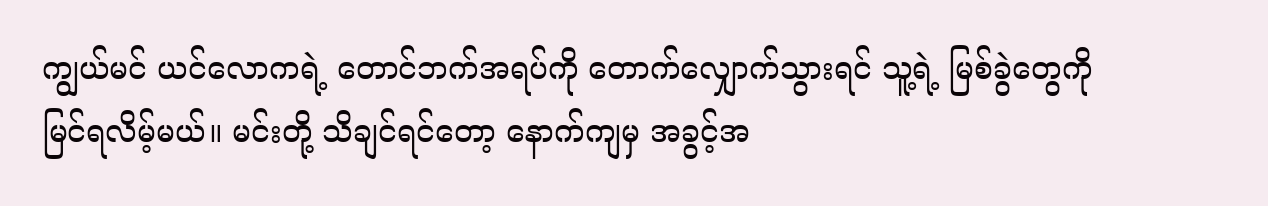ကျွယ်မင် ယင်လောကရဲ့ တောင်ဘက်အရပ်ကို တောက်လျှောက်သွားရင် သူ့ရဲ့ မြစ်ခွဲတွေကို မြင်ရလိမ့်မယ်။ မင်းတို့ သိချင်ရင်တော့ နောက်ကျမှ အခွင့်အ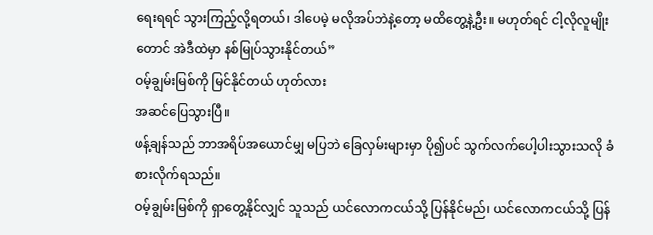ရေးရရင် သွားကြည့်လို့ရတယ်၊ ဒါပေမဲ့ မလိုအပ်ဘဲနဲ့တော့ မထိတွေ့နဲ့ဦး။ မဟုတ်ရင် ငါ့လိုလူမျိုးတောင် အဲဒီထဲမှာ နစ်မြုပ်သွားနိုင်တယ်”
ဝမ့်ချွမ်းမြစ်ကို မြင်နိုင်တယ် ဟုတ်လား
အဆင်ပြေသွားပြီ။
ဖန့်ချန်သည် ဘာအရိပ်အယောင်မျှ မပြဘဲ ခြေလှမ်းများမှာ ပို၍ပင် သွက်လက်ပေါ့ပါးသွားသလို ခံစားလိုက်ရသည်။
ဝမ့်ချွမ်းမြစ်ကို ရှာတွေ့နိုင်လျှင် သူသည် ယင်လောကငယ်သို့ ပြန်နိုင်မည်၊ ယင်လောကငယ်သို့ ပြန်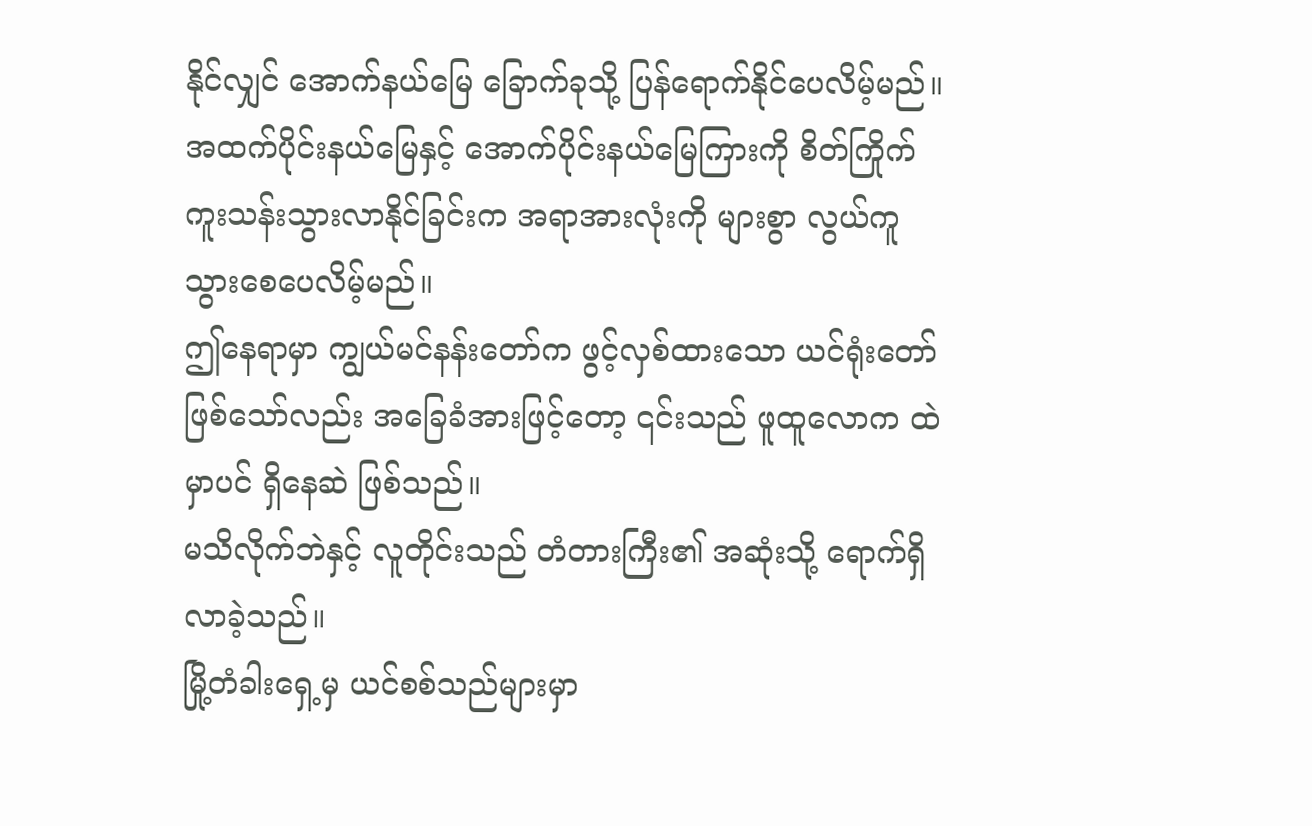နိုင်လျှင် အောက်နယ်မြေ ခြောက်ခုသို့ ပြန်ရောက်နိုင်ပေလိမ့်မည်။
အထက်ပိုင်းနယ်မြေနှင့် အောက်ပိုင်းနယ်မြေကြားကို စိတ်ကြိုက် ကူးသန်းသွားလာနိုင်ခြင်းက အရာအားလုံးကို များစွာ လွယ်ကူသွားစေပေလိမ့်မည်။
ဤနေရာမှာ ကျွယ်မင်နန်းတော်က ဖွင့်လှစ်ထားသော ယင်ရုံးတော် ဖြစ်သော်လည်း အခြေခံအားဖြင့်တော့ ၎င်းသည် ဖူထူလောက ထဲမှာပင် ရှိနေဆဲ ဖြစ်သည်။
မသိလိုက်ဘဲနှင့် လူတိုင်းသည် တံတားကြီး၏ အဆုံးသို့ ရောက်ရှိလာခဲ့သည်။
မြို့တံခါးရှေ့မှ ယင်စစ်သည်များမှာ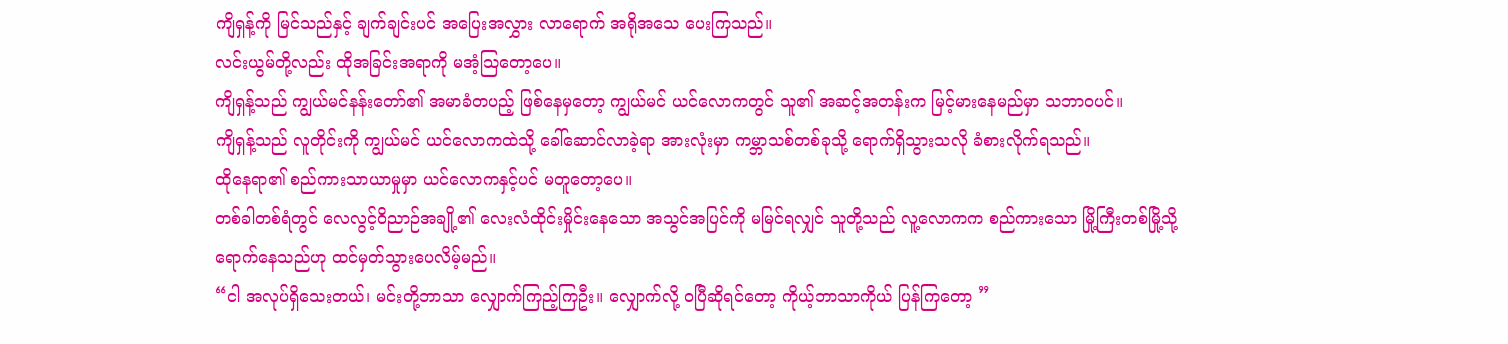ကျိရှန့်ကို မြင်သည်နှင့် ချက်ချင်းပင် အပြေးအလွှား လာရောက် အရိုအသေ ပေးကြသည်။
လင်းယွမ်တို့လည်း ထိုအခြင်းအရာကို မအံ့သြတော့ပေ။
ကျိရှန့်သည် ကျွယ်မင်နန်းတော်၏ အမာခံတပည့် ဖြစ်နေမှတော့ ကျွယ်မင် ယင်လောကတွင် သူ၏ အဆင့်အတန်းက မြင့်မားနေမည်မှာ သဘာဝပင်။
ကျိရှန့်သည် လူတိုင်းကို ကျွယ်မင် ယင်လောကထဲသို့ ခေါ်ဆောင်လာခဲ့ရာ အားလုံးမှာ ကမ္ဘာသစ်တစ်ခုသို့ ရောက်ရှိသွားသလို ခံစားလိုက်ရသည်။
ထိုနေရာ၏ စည်ကားသာယာမှုမှာ ယင်လောကနှင့်ပင် မတူတော့ပေ။
တစ်ခါတစ်ရံတွင် လေလွင့်ဝိညာဉ်အချို့၏ လေးလံထိုင်းမှိုင်းနေသော အသွင်အပြင်ကို မမြင်ရလျှင် သူတို့သည် လူ့လောကက စည်ကားသော မြို့ကြီးတစ်မြို့သို့ ရောက်နေသည်ဟု ထင်မှတ်သွားပေလိမ့်မည်။
“ငါ အလုပ်ရှိသေးတယ်၊ မင်းတို့ဘာသာ လျှောက်ကြည့်ကြဦး။ လျှောက်လို့ ဝပြီဆိုရင်တော့ ကိုယ့်ဘာသာကိုယ် ပြန်ကြတော့ ”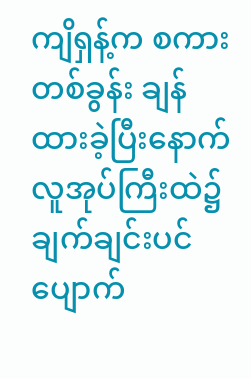ကျိရှန့်က စကားတစ်ခွန်း ချန်ထားခဲ့ပြီးနောက် လူအုပ်ကြီးထဲ၌ ချက်ချင်းပင် ပျောက်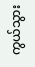ကွယ်သွား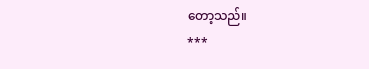တော့သည်။
***